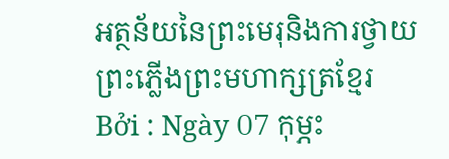អត្ថន័យនៃព្រះមេរុនិងការថ្វាយព្រះភ្លើងព្រះមហាក្សត្រខ្មែរ
Bởi : Ngày 07 កុម្ភះ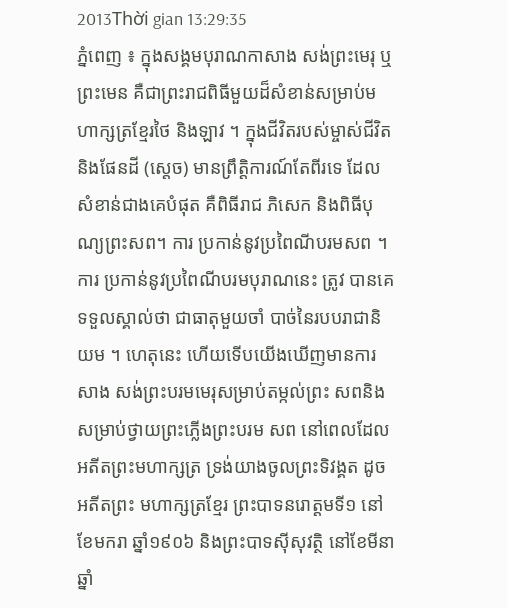2013Thời gian 13:29:35
ភ្នំពេញ ៖ ក្នុងសង្គមបុរាណកាសាង សង់ព្រះមេរុ ឬព្រះមេន គឺជាព្រះរាជពិធីមួយដ៏សំខាន់សម្រាប់មហាក្សត្រខ្មែរថៃ និងឡាវ ។ ក្នុងជីវិតរបស់ម្ចាស់ជីវិតនិងផែនដី (ស្ដេច) មានព្រឹត្ដិការណ៍តែពីរទេ ដែលសំខាន់ជាងគេបំផុត គឺពិធីរាជ ភិសេក និងពិធីបុណ្យព្រះសព។ ការ ប្រកាន់នូវប្រពៃណីបរមសព ។ ការ ប្រកាន់នូវប្រពៃណីបរមបុរាណនេះ ត្រូវ បានគេទទួលស្គាល់ថា ជាធាតុមួយចាំ បាច់នៃរបបរាជានិយម ។ ហេតុនេះ ហើយទើបយើងឃើញមានការសាង សង់ព្រះបរមមេរុសម្រាប់តម្កល់ព្រះ សពនិងសម្រាប់ថ្វាយព្រះភ្លើងព្រះបរម សព នៅពេលដែលអតីតព្រះមហាក្សត្រ ទ្រង់យាងចូលព្រះទិវង្គត ដូចអតីតព្រះ មហាក្សត្រខ្មែរ ព្រះបាទនរោត្ដមទី១ នៅ ខែមករា ឆ្នាំ១៩០៦ និងព្រះបាទស៊ីសុវត្ថិ នៅខែមីនា ឆ្នាំ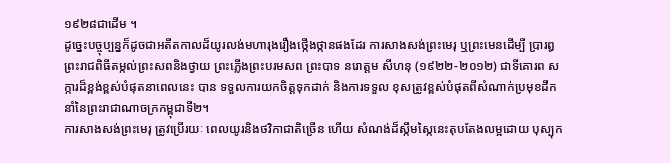១៩២៨ជាដើម ។
ដូច្នេះបច្ចុប្បន្នក៏ដូចជាអតីតកាលដ៏យូរលង់មហារុងរឿងថ្កើងថ្កានផងដែរ ការសាងសង់ព្រះមេរុ ឬព្រះមេនដើម្បី ប្រារឰព្រះរាជពិធីតម្កល់ព្រះសពនិងថ្វាយ ព្រះភ្លើងព្រះបរមសព ព្រះបាទ នរោត្ដម សីហនុ (១៩២២-២០១២) ជាទីគោរព សក្ការដ៏ខ្ពង់ខ្ពស់បំផុតនាពេលនេះ បាន ទទួលការយកចិត្ដទុកដាក់ និងការទទួល ខុសត្រូវខ្ពស់បំផុតពីសំណាក់ប្រមុខដឹក នាំនៃព្រះរាជាណាចក្រកម្ពុជាទី២។
ការសាងសង់ព្រះមេរុ ត្រូវប្រើរយៈ ពេលយូរនិងថវិកាជាតិច្រើន ហើយ សំណង់ដ៏ស្កឹមស្កៃនេះតុបតែងលម្អដោយ បុស្បុក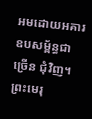អមដោយអគារឧបសម្ព័ន្ធជាច្រើន ជុំវិញ។ ព្រះមេរុ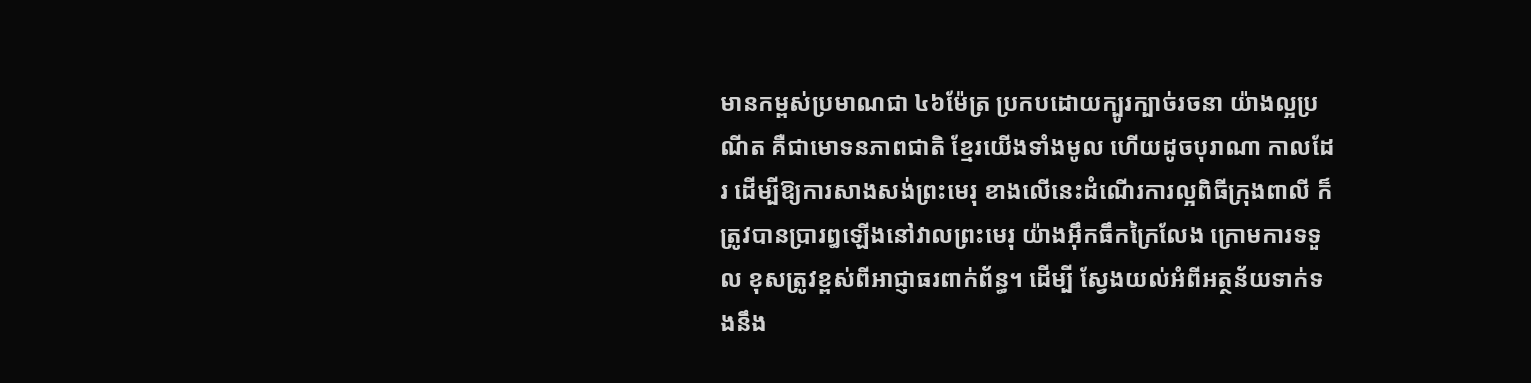មានកម្ពស់ប្រមាណជា ៤៦ម៉ែត្រ ប្រកបដោយក្បូរក្បាច់រចនា យ៉ាងល្អប្រណីត គឺជាមោទនភាពជាតិ ខ្មែរយើងទាំងមូល ហើយដូចបុរាណា កាលដែរ ដើម្បីឱ្យការសាងសង់ព្រះមេរុ ខាងលើនេះដំណើរការល្អពិធីក្រុងពាលី ក៏ត្រូវបានប្រារឰឡើងនៅវាលព្រះមេរុ យ៉ាងអ៊ឹកធឹកក្រៃលែង ក្រោមការទទួល ខុសត្រូវខ្ពស់ពីអាជ្ញាធរពាក់ព័ន្ធ។ ដើម្បី ស្វែងយល់អំពីអត្ថន័យទាក់ទងនឹង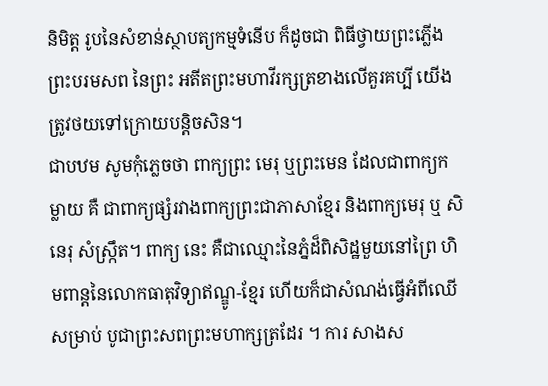និមិត្ដ រូបនៃសំខាន់ស្ថាបត្យកម្មទំនើប ក៏ដូចជា ពិធីថ្វាយព្រះភ្លើងព្រះបរមសព នៃព្រះ អតីតព្រះមហាវីរក្សត្រខាងលើគួរគប្បី យើងត្រូវថយទៅក្រោយបន្ដិចសិន។
ជាបឋម សូមកុំភ្លេចថា ពាក្យព្រះ មេរុ ឬព្រះមេន ដែលជាពាក្យកម្លាយ គឺ ជាពាក្យផ្សំរវាងពាក្យព្រះជាភាសាខ្មែរ និងពាក្យមេរុ ឬ សិនេរុ សំស្ក្រឹត។ ពាក្យ នេះ គឺជាឈ្មោះនៃភ្នំដ៏ពិសិដ្ឋមួយនៅព្រៃ ហិមពាន្ដនៃលោកធាតុវិទ្យាឥណ្ឌូ-ខ្មែរ ហើយក៏ជាសំណង់ធ្វើអំពីឈើសម្រាប់ បូជាព្រះសពព្រះមហាក្សត្រដែរ ។ ការ សាងស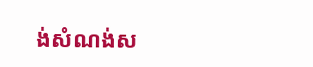ង់សំណង់ស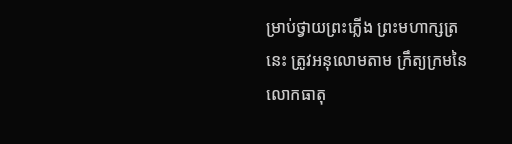ម្រាប់ថ្វាយព្រះភ្លើង ព្រះមហាក្សត្រនេះ ត្រូវអនុលោមតាម ក្រឹត្យក្រមនៃលោកធាតុ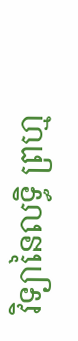វិទ្យានៃលទ្ធិ ព្រហ្ម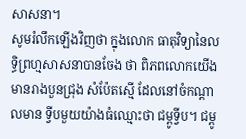សាសនា។
សូមរំលឹកឡើងវិញថា ក្នុងលោក ធាតុវិទ្យានៃលទ្ធិព្រហ្មសាសនាបានចែង ថា ពិភពលោកយើងមានរាងបួនជ្រុង សំប៉ែតស្មើ ដែលនៅចំកណ្ដាលមាន ទ្វីបមួយយ៉ាងធំឈ្មោះថា ជម្ពូទ្វីប។ ជម្ពូ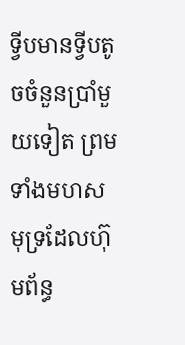ទ្វីបមានទ្វីបតូចចំនួនប្រាំមួយទៀត ព្រម ទាំងមហសមុទ្រដែលហ៊ុមព័ន្ធ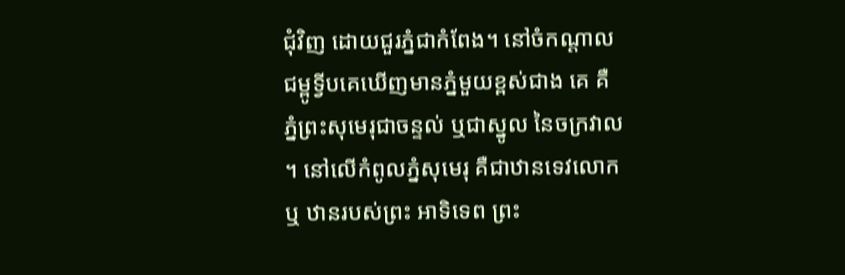ជុំវិញ ដោយជួរភ្នំជាកំពែង។ នៅចំកណ្ដាល ជម្ពូទ្វីបគេឃើញមានភ្នំមួយខ្ពស់ជាង គេ គឺភ្នំព្រះសុមេរុជាចន្ទល់ ឬជាស្នូល នៃចក្រវាល ។ នៅលើកំពូលភ្នំសុមេរុ គឺជាឋានទេវលោក ឬ ឋានរបស់ព្រះ អាទិទេព ព្រះ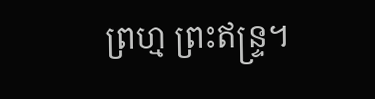ព្រហ្ម ព្រះឥន្ទ្រ។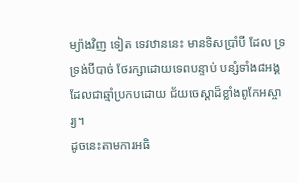ម្យ៉ាងវិញ ទៀត ទេវឋាននេះ មានទិសប្រាំបី ដែល ទ្រទ្រង់បីបាច់ ថែរក្សាដោយទេពបន្ទាប់ បន្សំទាំង៨អង្គ ដែលជាឆ្មាំប្រកបដោយ ជ័យចេស្ដាដ៏ខ្លាំងពូកែអស្ចារ្យ។
ដូចនេះតាមការអធិ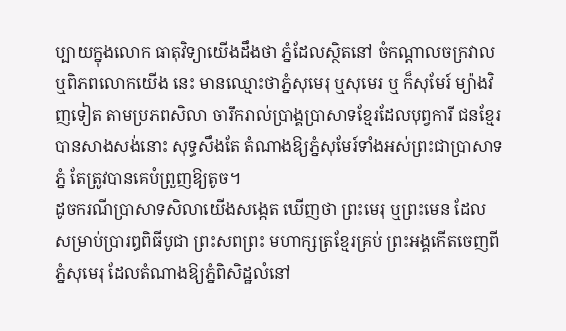ប្បាយក្នុងលោក ធាតុវិទ្យាយើងដឹងថា ភ្នំដែលស្ថិតនៅ ចំកណ្ដាលចក្រវាល ឬពិភពលោកយើង នេះ មានឈ្មោះថាភ្នំសុមេរុ ឬសុមេរ ឬ ក៏សុមែរ៍ ម្យ៉ាងវិញទៀត តាមប្រភពសិលា ចារឹករាល់ប្រាង្គប្រាសាទខ្មែរដែលបុព្វការី ជនខ្មែរបានសាងសង់នោះ សុទ្ធសឹងតែ តំណាងឱ្យភ្នំសុមែរ៍ទាំងអស់ព្រះជាប្រាសាទ ភ្នំ តែត្រូវបានគេបំព្រួញឱ្យតូច។
ដូចករណីប្រាសាទសិលាយើងសង្កេត ឃើញថា ព្រះមេរុ ឬព្រះមេន ដែល សម្រាប់ប្រារឰពិធីបូជា ព្រះសពព្រះ មហាក្សត្រខ្មែរគ្រប់ ព្រះអង្គកើតចេញពី ភ្នំសុមេរុ ដែលតំណាងឱ្យភ្នំពិសិដ្ឋលំនៅ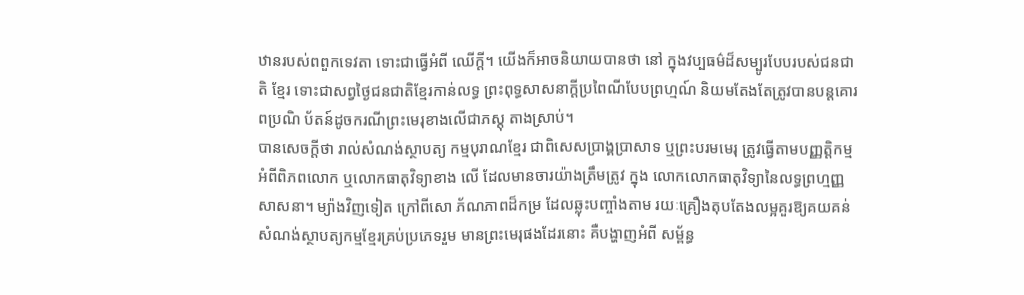ឋានរបស់ពពួកទេវតា ទោះជាធ្វើអំពី ឈើក្ដី។ យើងក៏អាចនិយាយបានថា នៅ ក្នុងវប្បធម៌ដ៏សម្បូរបែបរបស់ជនជាតិ ខ្មែរ ទោះជាសព្វថ្ងៃជនជាតិខ្មែរកាន់លទ្ធ ព្រះពុទ្ធសាសនាក្ដីប្រពៃណីបែបព្រហ្មណ៍ និយមតែងតែត្រូវបានបន្ដគោរពប្រណិ ប័តន៍ដូចករណីព្រះមេរុខាងលើជាភស្ដុ តាងស្រាប់។
បានសេចក្ដីថា រាល់សំណង់ស្ថាបត្យ កម្មបុរាណខ្មែរ ជាពិសេសប្រាង្គប្រាសាទ ឬព្រះបរមមេរុ ត្រូវធ្វើតាមបញ្ញត្ដិកម្ម អំពីពិភពលោក ឬលោកធាតុវិទ្យាខាង លើ ដែលមានចារយ៉ាងត្រឹមត្រូវ ក្នុង លោកលោកធាតុវិទ្យានៃលទ្ធព្រហ្មញ្ញ សាសនា។ ម្យ៉ាងវិញទៀត ក្រៅពីសោ ភ័ណភាពដ៏កម្រ ដែលឆ្លុះបញ្ចាំងតាម រយៈគ្រឿងតុបតែងលម្អគួរឱ្យគយគន់ សំណង់ស្ថាបត្យកម្មខ្មែរគ្រប់ប្រភេទរួម មានព្រះមេរុផងដែរនោះ គឺបង្ហាញអំពី សម្ព័ន្ធ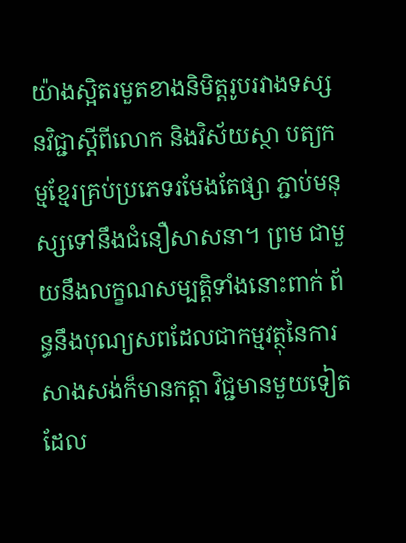យ៉ាងស្អិតរមួតខាងនិមិត្ដរូបរវាងទស្សនវិជ្ជាស្ដីពីលោក និងវិស័យស្ថា បត្យកម្មខ្មែរគ្រប់ប្រភេទរមែងតែផ្សា ភ្ជាប់មនុស្សទៅនឹងជំនឿសាសនា។ ព្រម ជាមួយនឹងលក្ខណសម្បត្ដិទាំងនោះពាក់ ព័ន្ធនឹងបុណ្យសពដែលជាកម្មវត្ថុនៃការ សាងសង់ក៏មានកត្ដា វិជ្ជមានមួយទៀត ដែល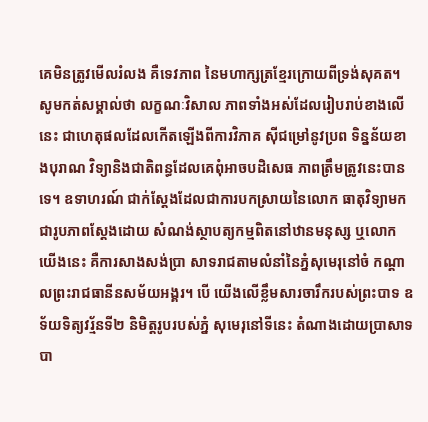គេមិនត្រូវមើលរំលង គឺទេវភាព នៃមហាក្សត្រខ្មែរក្រោយពីទ្រង់សុគត។
សូមកត់សម្គាល់ថា លក្ខណៈវិសាល ភាពទាំងអស់ដែលរៀបរាប់ខាងលើនេះ ជាហេតុផលដែលកើតឡើងពីការវិភាគ ស៊ីជម្រៅនូវប្រព ទិន្នន័យខាងបុរាណ វិទ្យានិងជាតិពន្ធដែលគេពុំអាចបដិសេធ ភាពត្រឹមត្រូវនេះបានទេ។ ឧទាហរណ៍ ជាក់ស្ដែងដែលជាការបកស្រាយនៃលោក ធាតុវិទ្យាមកជារូបភាពស្ដែងដោយ សំណង់ស្ថាបត្យកម្មពិតនៅឋានមនុស្ស ឬលោកយើងនេះ គឺការសាងសង់ប្រា សាទរាជតាមលំនាំនៃភ្នំសុមេរុនៅចំ កណ្ដាលព្រះរាជធានីនសម័យអង្គរ។ បើ យើងលើខ្លឹមសារចារឹករបស់ព្រះបាទ ឧទ័យទិត្យវរ្ម័នទី២ និមិត្ដរូបរបស់ភ្នំ សុមេរុនៅទីនេះ តំណាងដោយប្រាសាទ បា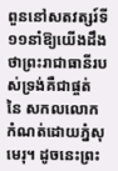ពួននៅសតវត្សរ៍ទី១១នាំឱ្យយើងដឹង ថាព្រះរាជាធានីរបស់ទ្រង់គឺជាផ្ចត់ នៃ សកលលោកកំណត់ដោយភ្នំសុមេរុ។ ដូចនេះព្រះ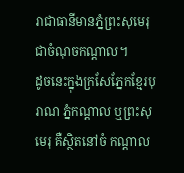រាជាធានីមានភ្នំព្រះសុមេរុ ជាចំណុចកណ្ដាល។
ដូចនេះក្នុងក្រសែភ្នែកខ្មែរបុរាណ ភ្នំកណ្ដាល ឬព្រះសុមេរុ គឺស្ថិតនៅចំ កណ្ដាល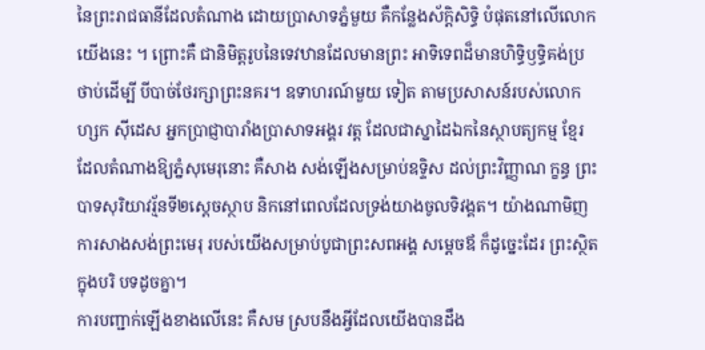នៃព្រះរាជធានីដែលតំណាង ដោយប្រាសាទភ្នំមួយ គឺកន្លែងស័ក្ដិសិទ្ធិ បំផុតនៅលើលោកយើងនេះ ។ ព្រោះគឺ ជានិមិត្ដរូបនៃទេវឋានដែលមានព្រះ អាទិទេពដ៏មានហិទ្ធិឫទ្ធិគង់ប្រថាប់ដើម្បី បីបាច់ថែរក្សាព្រះនគរ។ ឧទាហរណ៍មួយ ទៀត តាមប្រសាសន៍របស់លោកហ្សក ស៊ីដេស អ្នកប្រាជ្ញាបារាំងប្រាសាទអង្គរ វត្ដ ដែលជាស្នាដៃឯកនៃស្ថាបត្យកម្ម ខ្មែរដែលតំណាងឱ្យភ្នំសុមេរុនោះ គឺសាង សង់ឡើងសម្រាប់ឧទ្ទិស ដល់ព្រះវិញ្ញាណ ក្ខន្ធ ព្រះបាទសុរិយាវរ្ម័នទី២ស្ដេចស្ថាប និកនៅពេលដែលទ្រង់យាងចូលទិវង្គត។ យ៉ាងណាមិញ ការសាងសង់ព្រះមេរុ របស់យើងសម្រាប់បូជាព្រះសពអង្គ សម្ដេចឪ ក៏ដូច្នេះដែរ ព្រះស្ថិតក្នុងបរិ បទដូចគ្នា។
ការបញ្ជាក់ឡើងខាងលើនេះ គឺសម ស្របនឹងអ្វីដែលយើងបានដឹង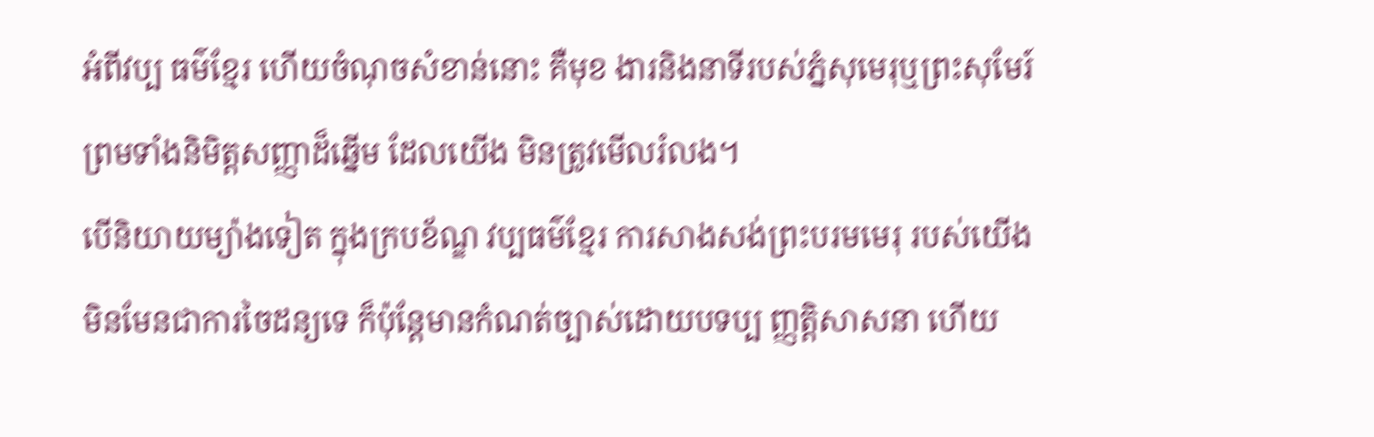អំពីវប្ប ធម៌ខ្មែរ ហើយចំណុចសំខាន់នោះ គឺមុខ ងារនិងនាទីរបស់ភ្នំសុមេរុឬព្រះសុមែរ៍ ព្រមទាំងនិមិត្ដសញ្ញាដ៏ឆ្នើម ដែលយើង មិនត្រូវមើលរំលង។
បើនិយាយម្យ៉ាងទៀត ក្នុងក្របខ័ណ្ឌ វប្បធម៌ខ្មែរ ការសាងសង់ព្រះបរមមេរុ របស់យើងមិនមែនជាការចៃដន្យទេ ក៏ប៉ុន្ដែមានកំណត់ច្បាស់ដោយបទប្ប ញ្ញត្ដិសាសនា ហើយ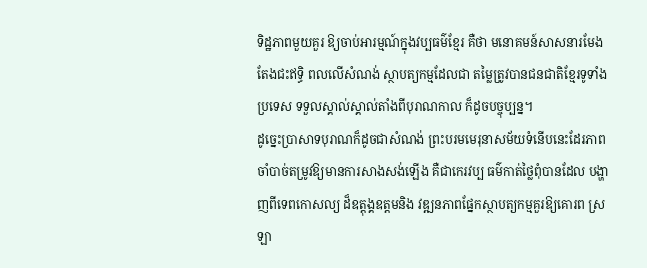ទិដ្ឋភាពមួយគួរ ឱ្យចាប់អារម្មណ៍ក្នុងវប្បធម៌ខ្មែរ គឺថា មនោគមន៍សាសនារមែងតែងជះឥទ្ធិ ពលលើសំណង់ ស្ថាបត្យកម្មដែលជា តម្លៃត្រូវបានជនជាតិខ្មែរទូទាំងប្រទេស ទទួលស្គាល់ស្គាល់តាំងពីបុរាណកាល ក៏ដូចបច្ចុប្បន្ន។
ដូច្នេះប្រាសាទបុរាណក៏ដូចជាសំណង់ ព្រះបរមមេរុនាសម័យទំនើបនេះដែរភាព ចាំបាច់តម្រូវឱ្យមានការសាងសង់ឡើង គឺជាកេរវប្ប ធម៌កាត់ថ្លៃពុំបានដែល បង្ហាញពីទេពកោសល្យ ដ៏ឧត្ដុង្គឧត្ដមនិង វឌ្ឍនភាពផ្នែកស្ថាបត្យកម្មគួរឱ្យគោរព ស្រឡា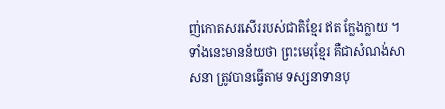ញ់កោតសរសើររបស់ជាតិខ្មែរ ឥត ក្លែងក្លាយ ។
ទាំងនេះមានន័យថា ព្រះមេរុខ្មែរ គឺជាសំណង់សាសនា ត្រូវបានធ្វើតាម ទស្សនាទានបុ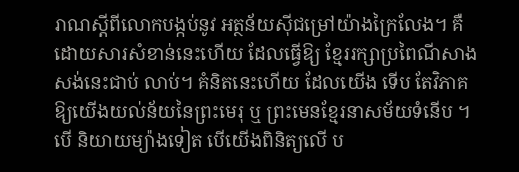រាណស្ដីពីលោកបង្កប់នូវ អត្ថន័យស៊ីជម្រៅយ៉ាងក្រៃលែង។ គឺ ដោយសារសំខាន់នេះហើយ ដែលធ្វើឱ្យ ខ្មែររក្សាប្រពៃណីសាងសង់នេះជាប់ លាប់។ គំនិតនេះហើយ ដែលយើង ទើប តែវិភាគឱ្យយើងយល់ន័យនៃព្រះមេរុ ឬ ព្រះមេនខ្មែរនាសម័យទំនើប ។ បើ និយាយម្យ៉ាងទៀត បើយើងពិនិត្យលើ ប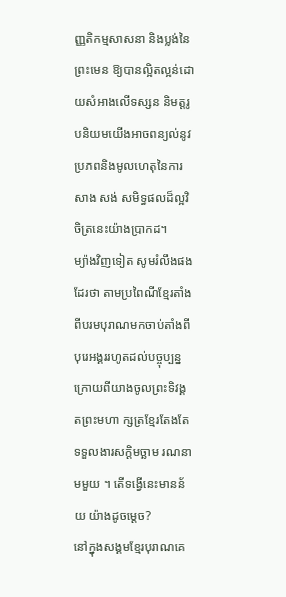ញ្ញតិកម្មសាសនា និងប្លង់នៃព្រះមេន ឱ្យបានល្អិតល្អន់ដោយសំអាងលើទស្សន និមត្ដរូបនិយមយើងអាចពន្យល់នូវ ប្រភពនិងមូលហេតុនៃការសាង សង់ សមិទ្ធផលដ៏ល្អវិចិត្រនេះយ៉ាងប្រាកដ។
ម្យ៉ាងវិញទៀត សូមរំលឹងផងដែរថា តាមប្រពៃណីខ្មែរតាំងពីបរមបុរាណមកចាប់តាំងពីបុរេអង្គររហូតដល់បច្ចុប្បន្ន ក្រោយពីយាងចូលព្រះទិវង្គតព្រះមហា ក្សត្រខ្មែរតែងតែទទួលងារសក្ដិមច្ឆាម រណនាមមួយ ។ តើទង្វើនេះមានន័យ យ៉ាងដូចម្ដេច?
នៅក្នុងសង្គមខ្មែរបុរាណគេ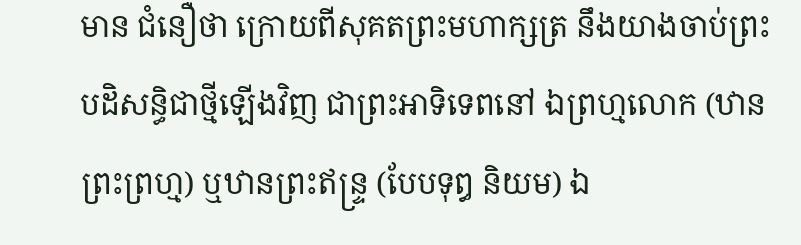មាន ជំនឿថា ក្រោយពីសុគតព្រះមហាក្សត្រ នឹងយាងចាប់ព្រះ បដិសន្ធិជាថ្មីឡើងវិញ ជាព្រះអាទិទេពនៅ ឯព្រហ្មលោក (ឋាន ព្រះព្រហ្ម) ឬឋានព្រះឥន្ទ្រ (បែបទុឰ និយម) ឯ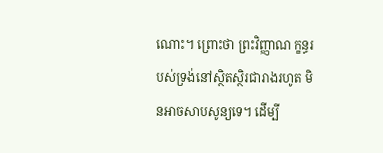ណោះ។ ព្រោះថា ព្រះវិញ្ញាណ ក្ខន្ធរបស់ទ្រង់នៅស្ថិតស្ថិរជារាងរហូត មិនអាចសាបសូន្យទេ។ ដើម្បី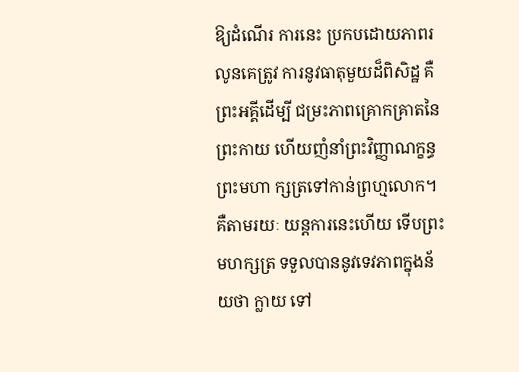ឱ្យដំណើរ ការនេះ ប្រកបដោយភាពរលូនគេត្រូវ ការនូវធាតុមួយដ៏ពិសិដ្ឋ គឺព្រះអគ្គីដើម្បី ជម្រះភាពគ្រោកគ្រាតនៃព្រះកាយ ហើយញំនាំព្រះវិញ្ញាណក្ខន្ធព្រះមហា ក្សត្រទៅកាន់ព្រហ្មលោក។ គឺតាមរយៈ យន្ដការនេះហើយ ទើបព្រះមហក្សត្រ ទទួលបាននូវទេវភាពក្នុងន័យថា ក្លាយ ទៅ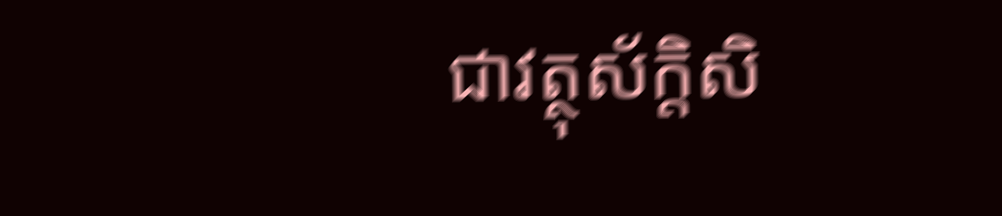ជាវត្ថុស័ក្ដិសិ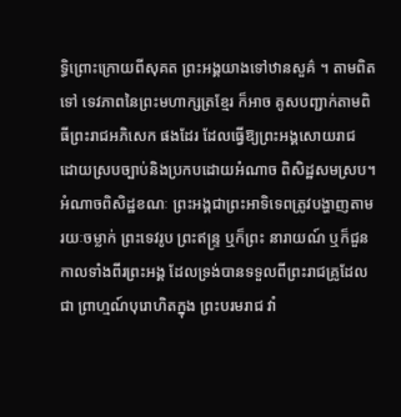ទ្ធិព្រោះក្រោយពីសុគត ព្រះអង្គយាងទៅឋានសួគ៌ ។ តាមពិតទៅ ទេវភាពនៃព្រះមហាក្សត្រខ្មែរ ក៏អាច គូសបញ្ជាក់តាមពិធីព្រះរាជអភិសេក ផងដែរ ដែលធ្វើឱ្យព្រះអង្គសោយរាជ ដោយស្របច្បាប់និងប្រកបដោយអំណាច ពិសិដ្ឋសមស្រប។ អំណាចពិសិដ្ឋខណៈ ព្រះអង្គជាព្រះអាទិទេពត្រូវបង្ហាញតាម រយៈចម្លាក់ ព្រះទេវរូប ព្រះឥន្ទ្រ ឬក៏ព្រះ នារាយណ៍ ឬក៏ជួនកាលទាំងពីរព្រះអង្គ ដែលទ្រង់បានទទួលពីព្រះរាជគ្រូដែលជា ព្រាហ្មណ៍បុរោហិតក្នុង ព្រះបរមរាជ វាំ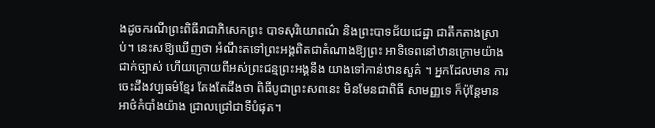ងដូចករណីព្រះពិធីរាជាភិសេកព្រះ បាទសុរិយោពណ៌ និងព្រះបាទជ័យជេដ្ឋា ជាតឹកតាងស្រាប់។ នេះសឱ្យឃើញថា អំណឹះតទៅព្រះអង្គពិតជាតំណាងឱ្យព្រះ អាទិទេពនៅឋានក្រោមយ៉ាងជាក់ច្បាស់ ហើយក្រោយពីអស់ព្រះជន្មព្រះអង្គនឹង យាងទៅកាន់ឋានសួគ៌ ។ អ្នកដែលមាន ការចេះដឹងវប្បធម៌ខ្មែរ តែងតែដឹងថា ពិធីបូជាព្រះសពនេះ មិនមែនជាពិធី សាមញ្ញទេ ក៏ប៉ុន្ដែមានអាថ៌កំបាំងយ៉ាង ជ្រាលជ្រៅជាទីបំផុត។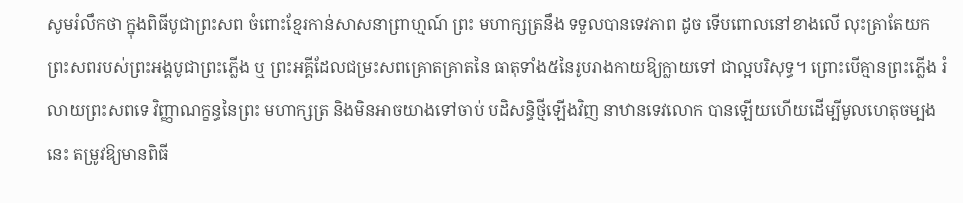សូមរំលឹកថា ក្នុងពិធីបូជាព្រះសព ចំពោះខ្មែរកាន់សាសនាព្រាហ្មណ៍ ព្រះ មហាក្សត្រនឹង ទទួលបានទេវភាព ដូច ទើបពោលនៅខាងលើ លុះត្រាតែយក ព្រះសពរបស់ព្រះអង្គបូជាព្រះភ្លើង ឬ ព្រះអគ្គីដែលជម្រះសពគ្រោតគ្រាតនៃ ធាតុទាំង៥នៃរូបរាងកាយឱ្យក្លាយទៅ ជាល្អបរិសុទ្ធ។ ព្រោះបើគ្មានព្រះភ្លើង រំលាយព្រះសពទេ វិញ្ញាណក្ខន្ធនៃព្រះ មហាក្សត្រ និងមិនអាចយាងទៅចាប់ បដិសន្ធិថ្មីឡើងវិញ នាឋានទេវលោក បានឡើយហើយដើម្បីមូលហេតុចម្បង នេះ តម្រូវឱ្យមានពិធី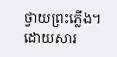ថ្វាយព្រះភ្លើង។
ដោយសារ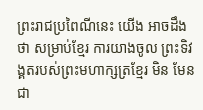ព្រះរាជប្រពៃណីនេះ យើង អាចដឹងថា សម្រាប់ខ្មែរ ការយាងចូល ព្រះទិវង្គតរបស់ព្រះមហាក្សត្រខ្មែរ មិន មែនជា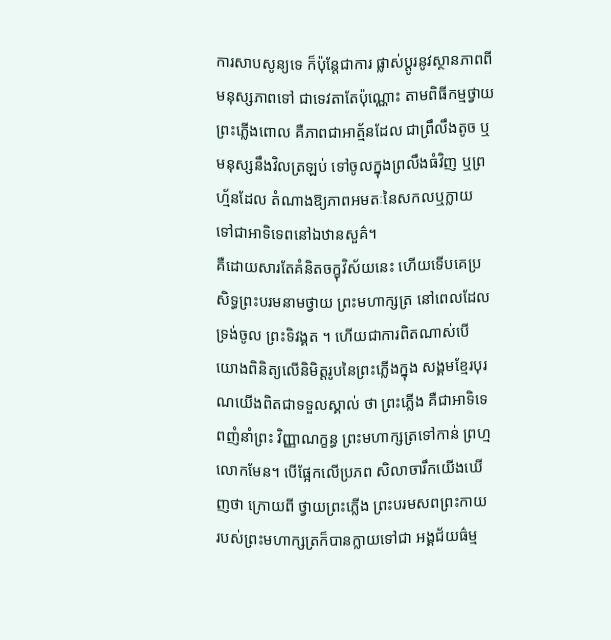ការសាបសូន្យទេ ក៏ប៉ុន្ដែជាការ ផ្លាស់ប្ដូរនូវស្ថានភាពពីមនុស្សភាពទៅ ជាទេវតាតែប៉ុណ្ណោះ តាមពិធីកម្មថ្វាយ ព្រះភ្លើងពោល គឺភាពជាអាត្ម័នដែល ជាព្រឹលឹងតូច ឬមនុស្សនឹងវិលត្រឡប់ ទៅចូលក្នុងព្រលឹងធំវិញ ឬព្រហ្ម័នដែល តំណាងឱ្យភាពអមតៈនៃសកលឬក្លាយ ទៅជាអាទិទេពនៅឯឋានសួគ៌។
គឺដោយសារតែគំនិតចក្ខុវិស័យនេះ ហើយទើបគេប្រសិទ្ធព្រះបរមនាមថ្វាយ ព្រះមហាក្សត្រ នៅពេលដែលទ្រង់ចូល ព្រះទិវង្គត ។ ហើយជាការពិតណាស់បើ យោងពិនិត្យលើនិមិត្ដរូបនៃព្រះភ្លើងក្នុង សង្គមខ្មែរបុរណយើងពិតជាទទួលស្គាល់ ថា ព្រះភ្លើង គឺជាអាទិទេពញំនាំព្រះ វិញ្ញាណក្ខន្ធ ព្រះមហាក្សត្រទៅកាន់ ព្រហ្មលោកមែន។ បើផ្អែកលើប្រភព សិលាចារឹកយើងឃើញថា ក្រោយពី ថ្វាយព្រះភ្លើង ព្រះបរមសពព្រះកាយ របស់ព្រះមហាក្សត្រក៏បានក្លាយទៅជា អង្គជ័យធ៌ម្ម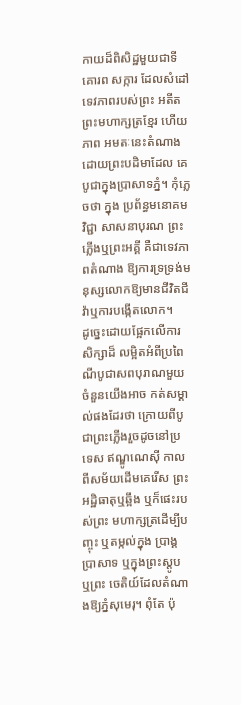កាយដ៏ពិសិដ្ឋមួយជាទីគោរព សក្ការ ដែលសំដៅទេវភាពរបស់ព្រះ អតីតព្រះមហាក្សត្រខ្មែរ ហើយភាព អមតៈនេះតំណាងដោយព្រះបដិមាដែល គេបូជាក្នុងប្រាសាទភ្នំ។ កុំភ្លេចថា ក្នុង ប្រព័ន្ធមនោគមវិជ្ជា សាសនាបុរណ ព្រះភ្លើងឬព្រះអគ្គី គឺជាទេវភាពតំណាង ឱ្យការទ្រទ្រង់មនុស្សលោកឱ្យមានជីវិតជីវ៉ាឬការបង្កើតលោក។
ដូច្នេះដោយផ្អែកលើការសិក្សាដ៏ លម្អិតអំពីប្រពៃណីបូជាសពបុរាណមួយចំនួនយើងអាច កត់សម្គាល់ផងដែរថា ក្រោយពីបូជាព្រះភ្លើងរួចដូចនៅប្រទេស ឥណ្ឌូណេស៊ី កាលពីសម័យដើមគេរើស ព្រះអដ្ឋិធាតុឬឆ្អឹង ឬក៏ផេះរបស់ព្រះ មហាក្សត្រដើម្បីបញ្ចុះ ឬតម្កល់ក្នុង ប្រាង្គប្រាសាទ ឬក្នុងព្រះស្ដូប ឬព្រះ ចេតិយ៍ដែលតំណាងឱ្យភ្នំសុមេរុ។ ពុំតែ ប៉ុ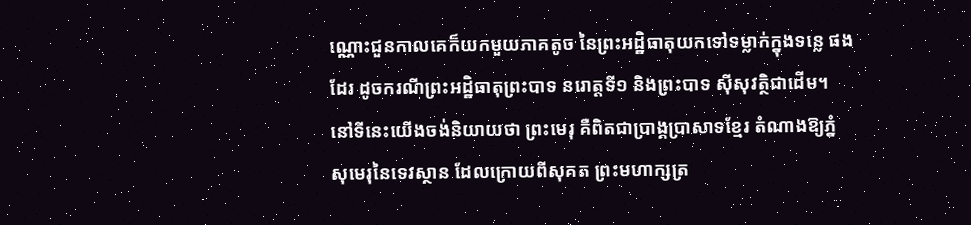ណ្ណោះជួនកាលគេក៏យកមួយភាគតូច នៃព្រះអដ្ឋិធាតុយកទៅទម្លាក់ក្នុងទន្លេ ផងដែរ ដូចករណីព្រះអដ្ឋិធាតុព្រះបាទ នរោត្ដទី១ និងព្រះបាទ ស៊ីសុវត្ថិជាដើម។
នៅទីនេះយើងចង់និយាយថា ព្រះមេរុ គឺពិតជាប្រាង្គប្រាសាទខ្មែរ តំណាងឱ្យភ្នំ សុមេរុនៃទេវស្ថាន ដែលក្រោយពីសុគត ព្រះមហាក្សត្រ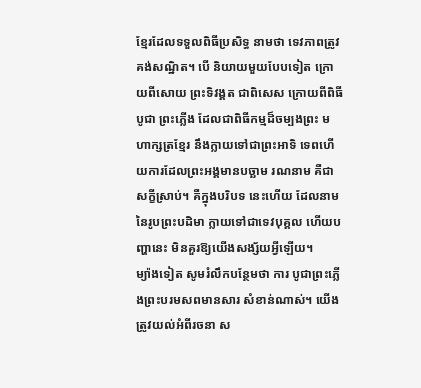ខ្មែរដែលទទួលពិធីប្រសិទ្ធ នាមថា ទេវភាពត្រូវគង់សណ្ឋិត។ បើ និយាយមួយបែបទៀត ក្រោយពីសោយ ព្រះទិវង្គត ជាពិសេស ក្រោយពីពិធីបូជា ព្រះភ្លើង ដែលជាពិធីកម្មដ៏ចម្បងព្រះ មហាក្សត្រខ្មែរ នឹងក្លាយទៅជាព្រះអាទិ ទេពហើយការដែលព្រះអង្គមានបច្ឆាម រណនាម គឺជាសក្ខីស្រាប់។ គឺក្នុងបរិបទ នេះហើយ ដែលនាមនៃរូបព្រះបដិមា ក្លាយទៅជាទេវបុគ្គល ហើយបញ្ហានេះ មិនគួរឱ្យយើងសង្ស័យអ្វីឡើយ។
ម្យ៉ាងទៀត សូមរំលឹកបន្ថែមថា ការ បូជាព្រះភ្លើងព្រះបរមសពមានសារ សំខាន់ណាស់។ យើងត្រូវយល់អំពីរចនា ស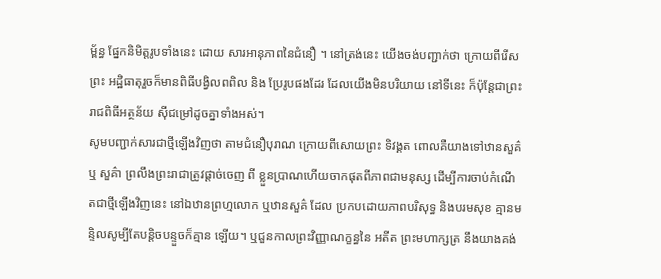ម្ព័ន្ធ ផ្នែកនិមិត្ដរូបទាំងនេះ ដោយ សារអានុភាពនៃជំនឿ ។ នៅត្រង់នេះ យើងចង់បញ្ជាក់ថា ក្រោយពីរើសព្រះ អដ្ឋិធាតុរួចក៏មានពិធីបង្វិលពពិល និង ប្រែរូបផងដែរ ដែលយើងមិនបរិយាយ នៅទីនេះ ក៏ប៉ុន្ដែជាព្រះរាជពិធីអត្ថន័យ ស៊ីជម្រៅដូចគ្នាទាំងអស់។
សូមបញ្ជាក់សារជាថ្មីឡើងវិញថា តាមជំនឿបុរាណ ក្រោយពីសោយព្រះ ទិវង្គត ពោលគឺយាងទៅឋានសួគ៌ ឬ សួគ៌ា ព្រលឹងព្រះរាជាត្រូវផ្ដាច់ចេញ ពី ខ្លួនប្រាណហើយចាកផុតពីភាពជាមនុស្ស ដើម្បីការចាប់កំណើតជាថ្មីឡើងវិញនេះ នៅឯឋានព្រហ្មលោក ឬឋានសួគ៌ ដែល ប្រកបដោយភាពបរិសុទ្ធ និងបរមសុខ គ្មានមន្ទិលសូម្បីតែបន្ដិចបន្ទួចក៏គ្មាន ឡើយ។ ឬជួនកាលព្រះវិញ្ញាណក្ខន្ធនៃ អតីត ព្រះមហាក្សត្រ នឹងយាងគង់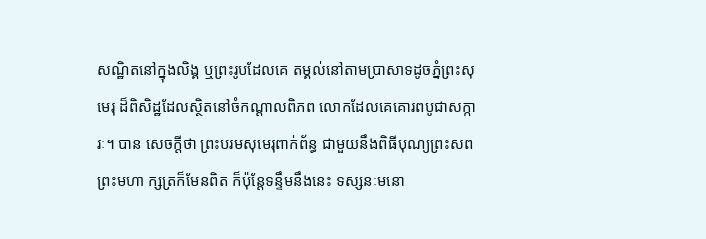សណ្ឋិតនៅក្នុងលិង្គ ឬព្រះរូបដែលគេ តម្គល់នៅតាមប្រាសាទដូចភ្នំព្រះសុមេរុ ដ៏ពិសិដ្ឋដែលស្ថិតនៅចំកណ្ដាលពិភព លោកដែលគេគោរពបូជាសក្ការៈ។ បាន សេចក្ដីថា ព្រះបរមសុមេរុពាក់ព័ន្ធ ជាមួយនឹងពិធីបុណ្យព្រះសព ព្រះមហា ក្សត្រក៏មែនពិត ក៏ប៉ុន្ដែទន្ទឹមនឹងនេះ ទស្សនៈមនោ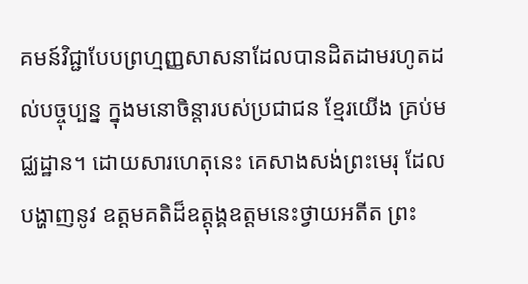គមន៍វិជ្ជាបែបព្រហ្មញ្ញសាសនាដែលបានដិតដាមរហូតដល់បច្ចុប្បន្ន ក្នុងមនោចិន្ដារបស់ប្រជាជន ខ្មែរយើង គ្រប់មជ្ឈដ្ឋាន។ ដោយសារហេតុនេះ គេសាងសង់ព្រះមេរុ ដែលបង្ហាញនូវ ឧត្ដមគតិដ៏ឧត្ដុង្គឧត្ដមនេះថ្វាយអតីត ព្រះ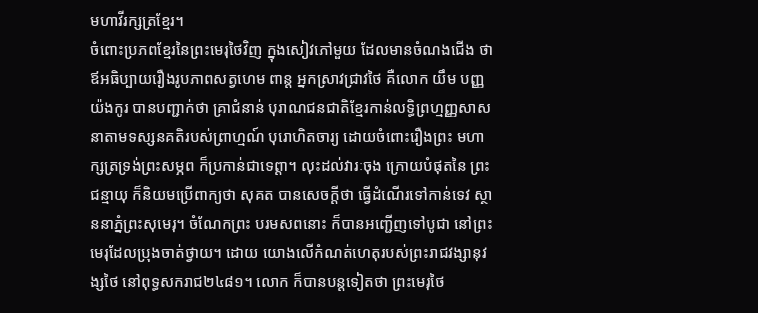មហាវីរក្សត្រខ្មែរ។
ចំពោះប្រភពខ្មែរនៃព្រះមេរុថៃវិញ ក្នុងសៀវភៅមួយ ដែលមានចំណងជើង ថា ឪអធិប្បាយរឿងរូបភាពសត្វហេម ពាន្ដ អ្នកស្រាវជ្រាវថៃ គឺលោក យឹម បញ្ញយ៉ងកូរ បានបញ្ជាក់ថា គ្រាជំនាន់ បុរាណជនជាតិខ្មែរកាន់លទ្ធិព្រហ្មញ្ញសាសនាតាមទស្សនគតិរបស់ព្រាហ្មណ៍ បុរោហិតចារ្យ ដោយចំពោះរឿងព្រះ មហាក្សត្រទ្រង់ព្រះសម្ភព ក៏ប្រកាន់ជាទេព្ដា។ លុះដល់វារៈចុង ក្រោយបំផុតនៃ ព្រះជន្មាយុ ក៏និយមប្រើពាក្យថា សុគត បានសេចក្ដីថា ធ្វើដំណើរទៅកាន់ទេវ ស្ថាននាភ្នំព្រះសុមេរុ។ ចំណែកព្រះ បរមសពនោះ ក៏បានអញ្ជើញទៅបូជា នៅព្រះមេរុដែលប្រុងចាត់ថ្វាយ។ ដោយ យោងលើកំណត់ហេតុរបស់ព្រះរាជវង្សានុវង្សថៃ នៅពុទ្ធសករាជ២៤៨១។ លោក ក៏បានបន្ដទៀតថា ព្រះមេរុថៃ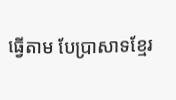ធ្វើតាម បែប្រាសាទខ្មែរ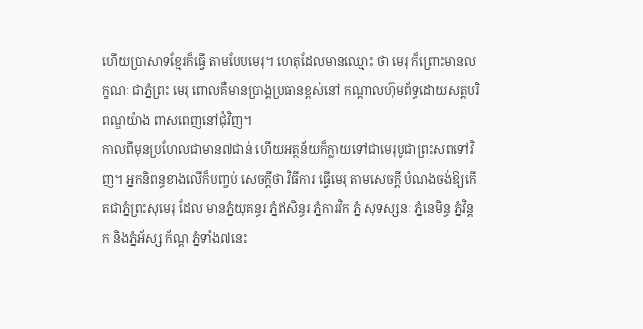ហើយប្រាសាទខ្មែរក៏ធ្វើ តាមបែបមេរុ។ ហេតុដែលមានឈ្មោះ ថា មេរុ ក៏ព្រោះមានលក្ខណៈ ជាភ្នំព្រះ មេរុ ពោលគឺមានប្រាង្គប្រធានខ្ពស់នៅ កណ្ដាលហ៊ុមព័ទ្ធដោយសត្ដបរិពណ្ឌយ៉ាង ពាសពេញនៅជុំវិញ។
កាលពីមុនប្រហែលជាមាន៧ជាន់ ហើយអត្ថន័យក៏ក្លាយទៅជាមេរុបូជាព្រះសពទៅវិញ។ អ្នកនិពន្ធខាងលើក៏បញ្ចប់ សេចក្ដីថា វិធីការ ធ្វើមេរុ តាមសេចក្ដី បំណងចង់ឱ្យកើតជាភ្នំព្រះសុមេរុ ដែល មានភ្នំយុគន្ធរ ភ្នំឥសិន្ធរ ភ្នំការវិក ភ្នំ សុទស្សនៈ ភ្នំនេមិន្ធ ភ្នំវិន្ដក និងភ្នំអ័ស្ស ក័ណ្ដ ភ្នំទាំង៧នេះ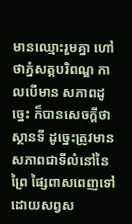មានឈ្មោះរួមគ្នា ហៅថាភ្នំសត្ដបរិពណ្ឌ កាលបើមាន សភាពដូច្នេះ ក៏បានសេចក្ដីថា ស្ថានទី ដូច្នេះត្រូវមានសភាពជាទីលំនៅនៃព្រៃ ផ្សៃពាសពេញទៅដោយសព្វស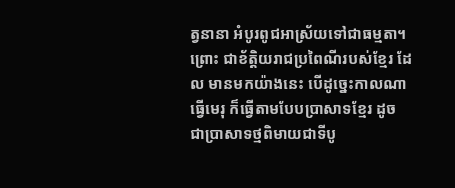ត្វនានា អំបូរពូជអាស្រ័យទៅជាធម្មតា។ ព្រោះ ជាខ័ត្ដិយរាជប្រពៃណីរបស់ខ្មែរ ដែល មានមកយ៉ាងនេះ បើដូច្នេះកាលណា ធ្វើមេរុ ក៏ធ្វើតាមបែបប្រាសាទខ្មែរ ដូច ជាប្រាសាទថ្មពិមាយជាទីបូ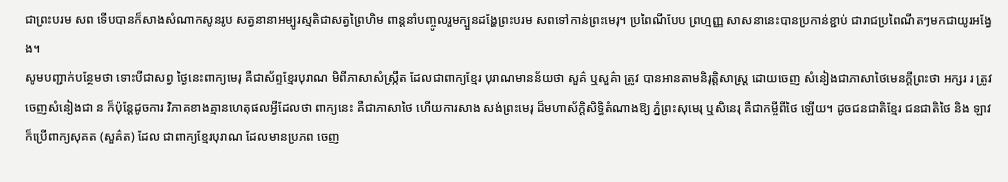ជាព្រះបរម សព ទើបបានក៏សាងសំណាកសូនរូប សត្វនានាអម្បូរស្មតិជាសត្វព្រៃហិម ពាន្ដនាំបញ្ចូលរួមក្បួនដង្ហែព្រះបរម សពទៅកាន់ព្រះមេរុ។ ប្រពៃណីបែប ព្រហ្មញ្ញ សាសនានេះបានប្រកាន់ខ្ជាប់ ជារាជប្រពៃណីតៗមកជាយូរអង្វែង។
សូមបញ្ជាក់បន្ថែមថា ទោះបីជាសព្វ ថ្ងៃនេះពាក្យមេរុ គឺជាស័ព្ទខ្មែរបុរាណ មិពីភាសាសំស្ក្រឹត ដែលជាពាក្យខ្មែរ បុរាណមានន័យថា សួគ៌ ឬសួគ៌ា ត្រូវ បានអានតាមនិរុត្ដិសាស្ដ្រ ដោយចេញ សំនៀងជាភាសាថៃមេនក្ដីព្រះថា អក្សរ រ ត្រូវចេញសំនៀងជា ន ក៏ប៉ុន្ដែដូចការ វិភាគខាងគ្មានហេតុផលអ្វីដែលថា ពាក្យនេះ គឺជាភាសាថៃ ហើយការសាង សង់ព្រះមេរុ ដ៏មហាស័ក្ដិសិទ្ធិតំណាងឱ្យ ភ្នំព្រះសុមេរុ ឬសិនេរុ គឺជាកម្ចីពីថៃ ឡើយ។ ដូចជនជាតិខ្មែរ ជនជាតិថៃ និង ឡាវក៏ប្រើពាក្យសុគត (សួគ៌ត) ដែល ជាពាក្យខ្មែរបុរាណ ដែលមានប្រភព ចេញ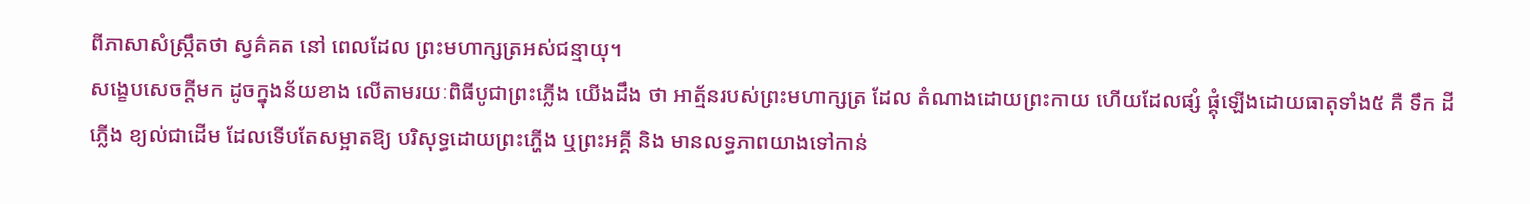ពីភាសាសំស្ក្រឹតថា ស្វគ៌គត នៅ ពេលដែល ព្រះមហាក្សត្រអស់ជន្មាយុ។
សង្ខេបសេចក្ដីមក ដូចក្នុងន័យខាង លើតាមរយៈពិធីបូជាព្រះភ្លើង យើងដឹង ថា អាត្ម័នរបស់ព្រះមហាក្សត្រ ដែល តំណាងដោយព្រះកាយ ហើយដែលផ្សំ ផ្គុំឡើងដោយធាតុទាំង៥ គឺ ទឹក ដី ភ្លើង ខ្យល់ជាដើម ដែលទើបតែសម្អាតឱ្យ បរិសុទ្ធដោយព្រះភ្ហើង ឬព្រះអគ្គី និង មានលទ្ធភាពយាងទៅកាន់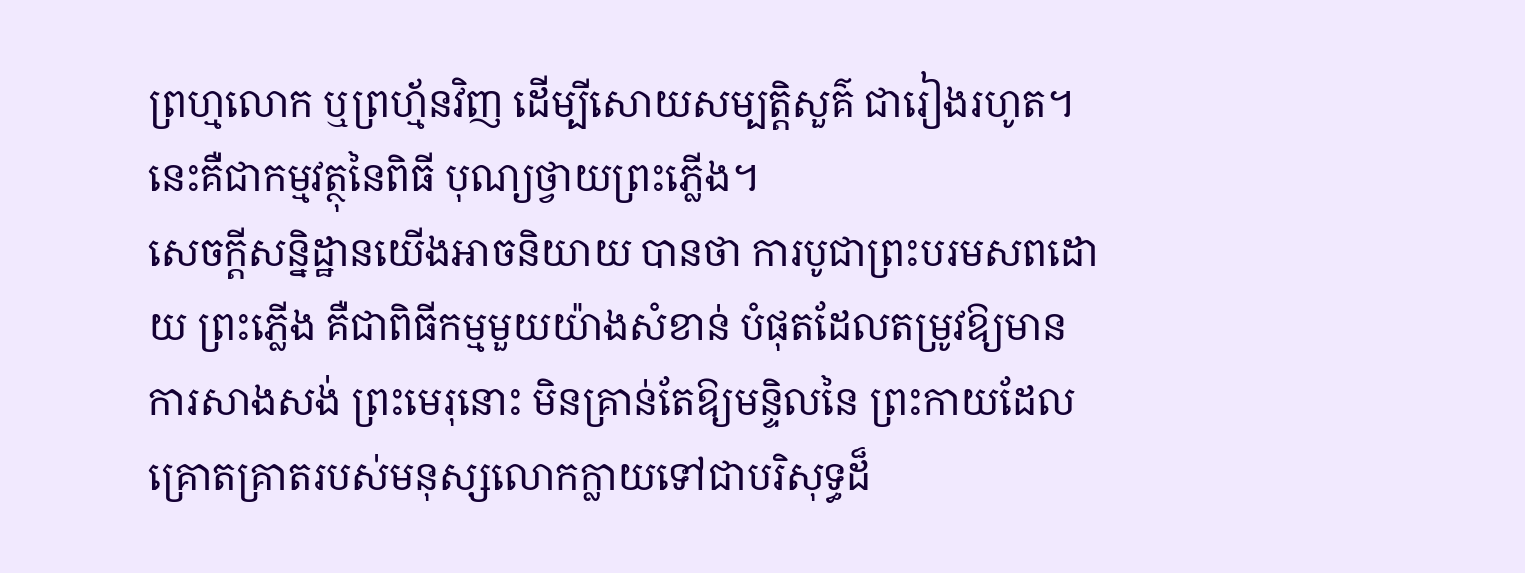ព្រហ្មលោក ឬព្រហ្ម័នវិញ ដើម្បីសោយសម្បត្ដិសួគ៌ ជារៀងរហូត។ នេះគឺជាកម្មវត្ថុនៃពិធី បុណ្យថ្វាយព្រះភ្លើង។
សេចក្ដីសន្និដ្ឋានយើងអាចនិយាយ បានថា ការបូជាព្រះបរមសពដោយ ព្រះភ្លើង គឺជាពិធីកម្មមួយយ៉ាងសំខាន់ បំផុតដែលតម្រូវឱ្យមានការសាងសង់ ព្រះមេរុនោះ មិនគ្រាន់តែឱ្យមន្ទិលនៃ ព្រះកាយដែលគ្រោតគ្រាតរបស់មនុស្សលោកក្លាយទៅជាបរិសុទ្ធដ៏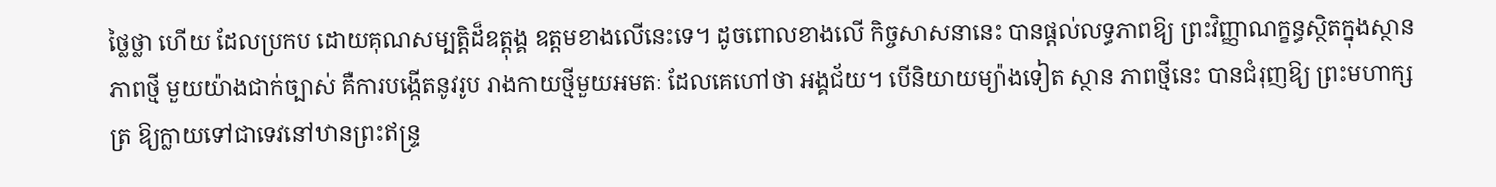ថ្លៃថ្លា ហើយ ដែលប្រកប ដោយគុណសម្បត្ដិដ៏ឧត្ដុង្គ ឧត្ដមខាងលើនេះទេ។ ដូចពោលខាងលើ កិច្ចសាសនានេះ បានផ្ដល់លទ្ធភាពឱ្យ ព្រះវិញ្ញាណក្ខន្ធស្ថិតក្នុងស្ថានភាពថ្មី មួយយ៉ាងជាក់ច្បាស់ គឺការបង្កើតនូវរូប រាងកាយថ្មីមួយអមតៈ ដែលគេហៅថា អង្គជ័យ។ បើនិយាយម្យ៉ាងទៀត ស្ថាន ភាពថ្មីនេះ បានជំរុញឱ្យ ព្រះមហាក្សត្រ ឱ្យក្លាយទៅជាទេវនៅឋានព្រះឥន្ទ្រ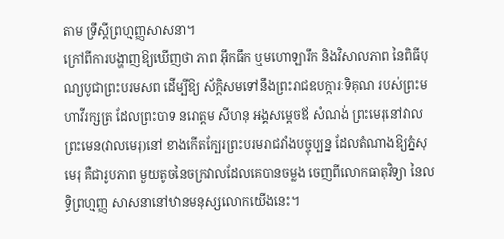តាម ទ្រឹស្ដីព្រហ្មញ្ញសាសនា។
ក្រៅពីការបង្ហាញឱ្យឃើញថា ភាព អ៊ឹកធឹក ឬមហោឡារឹក និងវិសាលភាព នៃពិធីបុណ្យបូជាព្រះបរមសព ដើម្បីឱ្យ ស័ក្ដិសមទៅនឹងព្រះរាជឧបក្ការៈទិគុណ របស់ព្រះមហាវីរក្សត្រ ដែលព្រះបាទ នរោត្ដម សីហនុ អង្គសម្ដេចឪ សំណង់ ព្រះមេរុនៅវាលព្រះមេន(វាលមេរុ)នៅ ខាងកើតក្បែរព្រះបរមរាជវាំងបច្ចុប្បន្ន ដែលតំណាងឱ្យភ្នំសុមេរុ គឺជារូបភាព មួយតូចនៃចក្រវាលដែលគេបានចម្លង ចេញពីលោកធាតុវិទ្យា នៃលទ្ធិព្រហ្មញ្ញ សាសនានៅឋានមនុស្សលោកយើងនេះ។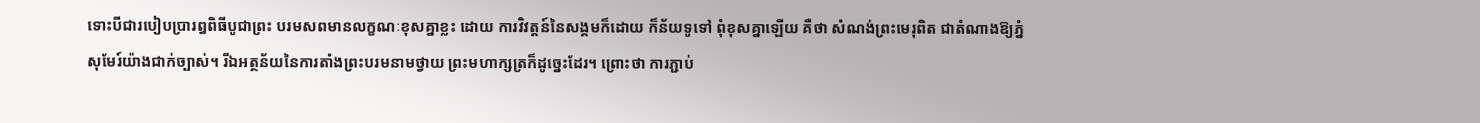ទោះបីជារបៀបប្រារឰពិធីបូជាព្រះ បរមសពមានលក្ខណៈខុសគ្នាខ្លះ ដោយ ការវិវត្ដន៍នៃសង្គមក៏ដោយ ក៏ន័យទូទៅ ពុំខុសគ្នាឡើយ គឺថា សំណង់ព្រះមេរុពិត ជាតំណាងឱ្យភ្នំសុមែរ៍យ៉ាងជាក់ច្បាស់។ រីឯអត្ថន័យនៃការតាំងព្រះបរមនាមថ្វាយ ព្រះមហាក្សត្រក៏ដូច្នេះដែរ។ ព្រោះថា ការភ្ជាប់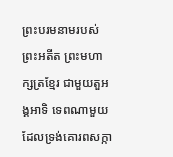ព្រះបរមនាមរបស់ព្រះអតីត ព្រះមហាក្សត្រខ្មែរ ជាមួយតួអង្គអាទិ ទេពណាមួយដែលទ្រង់គោរពសក្កា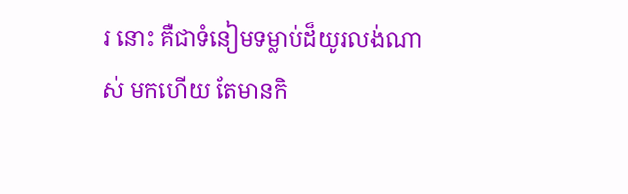រ នោះ គឺជាទំនៀមទម្លាប់ដ៏យូរលង់ណាស់ មកហើយ តែមានកិ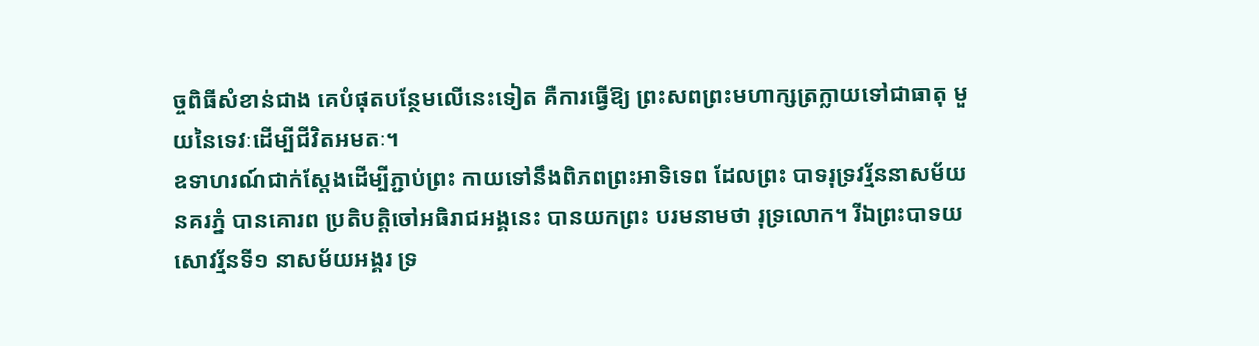ច្ចពិធីសំខាន់ជាង គេបំផុតបន្ថែមលើនេះទៀត គឺការធ្វើឱ្យ ព្រះសពព្រះមហាក្សត្រក្លាយទៅជាធាតុ មួយនៃទេវៈដើម្បីជីវិតអមតៈ។
ឧទាហរណ៍ជាក់ស្ដែងដើម្បីភ្ជាប់ព្រះ កាយទៅនឹងពិភពព្រះអាទិទេព ដែលព្រះ បាទរុទ្រវរ្ម័ននាសម័យនគរភ្នំ បានគោរព ប្រតិបត្ដិចៅអធិរាជអង្គនេះ បានយកព្រះ បរមនាមថា រុទ្រលោក។ រីឯព្រះបាទយ សោវរ្ម័នទី១ នាសម័យអង្គរ ទ្រ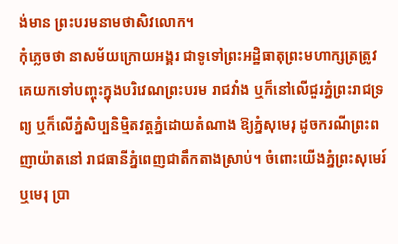ង់មាន ព្រះបរមនាមថាសិវលោក។
កុំភ្លេចថា នាសម័យក្រោយអង្គរ ជាទូទៅព្រះអដ្ឋិធាតុព្រះមហាក្សត្រត្រូវ គេយកទៅបញ្ចុះក្នុងបរិវេណព្រះបរម រាជវាំង ឬក៏នៅលើជួរភ្នំព្រះរាជទ្រព្យ ឬក៏លើភ្នំសិប្បនិម្មិតវត្ដភ្នំដោយតំណាង ឱ្យភ្នំសុមេរុ ដូចករណីព្រះពញាយ៉ាតនៅ រាជធានីភ្នំពេញជាតឹកតាងស្រាប់។ ចំពោះយើងភ្នំព្រះសុមេរ៍ ឬមេរុ ប្រា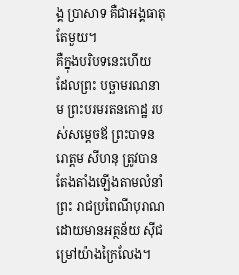ង្គ ប្រាសាទ គឺជាអង្គធាតុតែមួយ។
គឺក្នុងបរិបទនេះហើយ ដែលព្រះ បច្ឆាមរណនាម ព្រះបរមរតនកោដ្ឋ របស់សម្ដេចឪ ព្រះបាទនរោត្ដម សីហនុ ត្រូវបានតែងតាំងឡើងតាមលំនាំព្រះ រាជប្រពៃណីបុរាណ ដោយមានអត្ថន័យ ស៊ីជម្រៅយ៉ាងក្រៃលែង។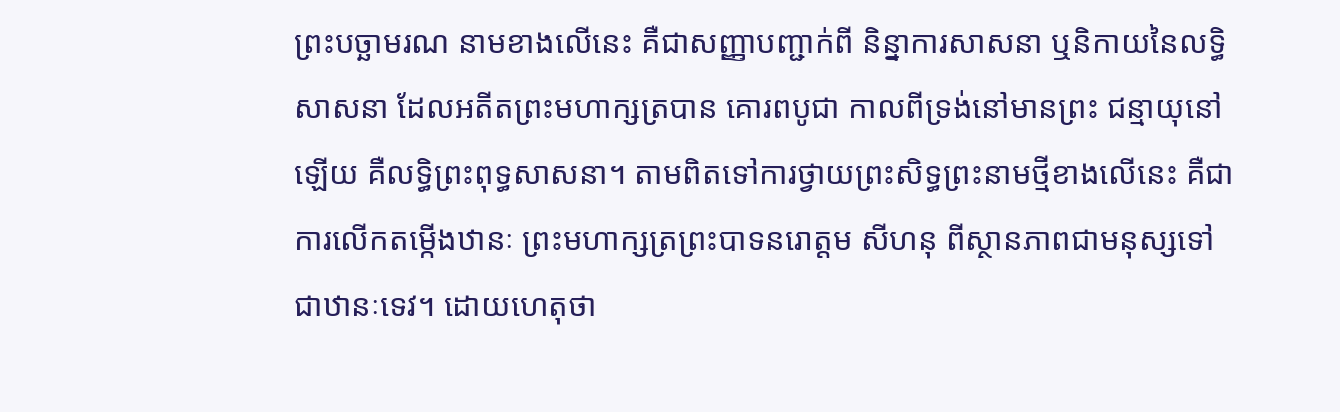ព្រះបច្ឆាមរណ នាមខាងលើនេះ គឺជាសញ្ញាបញ្ជាក់ពី និន្នាការសាសនា ឬនិកាយនៃលទ្ធិ សាសនា ដែលអតីតព្រះមហាក្សត្របាន គោរពបូជា កាលពីទ្រង់នៅមានព្រះ ជន្មាយុនៅឡើយ គឺលទ្ធិព្រះពុទ្ធសាសនា។ តាមពិតទៅការថ្វាយព្រះសិទ្ធព្រះនាមថ្មីខាងលើនេះ គឺជាការលើកតម្កើងឋានៈ ព្រះមហាក្សត្រព្រះបាទនរោត្ដម សីហនុ ពីស្ថានភាពជាមនុស្សទៅជាឋានៈទេវ។ ដោយហេតុថា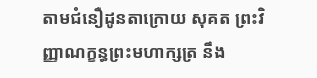តាមជំនឿដូនតាក្រោយ សុគត ព្រះវិញ្ញាណក្ខន្ធព្រះមហាក្សត្រ នឹង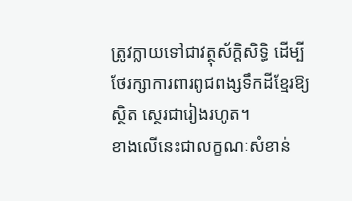ត្រូវក្លាយទៅជាវត្ថុស័ក្ដិសិទ្ធិ ដើម្បី ថែរក្សាការពារពូជពង្សទឹកដីខ្មែរឱ្យស្ថិត ស្ថេរជារៀងរហូត។
ខាងលើនេះជាលក្ខណៈសំខាន់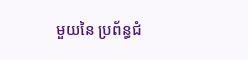មួយនៃ ប្រព័ន្ធជំ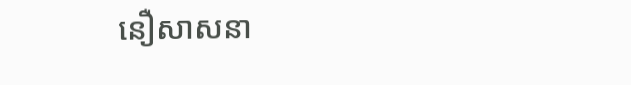នឿសាសនា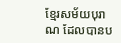ខ្មែរសម័យបុរាណ ដែលបានប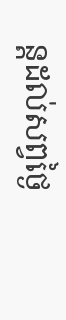ន្ដដល់សព្វថ្ងៃ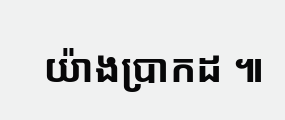យ៉ាងប្រាកដ ៕